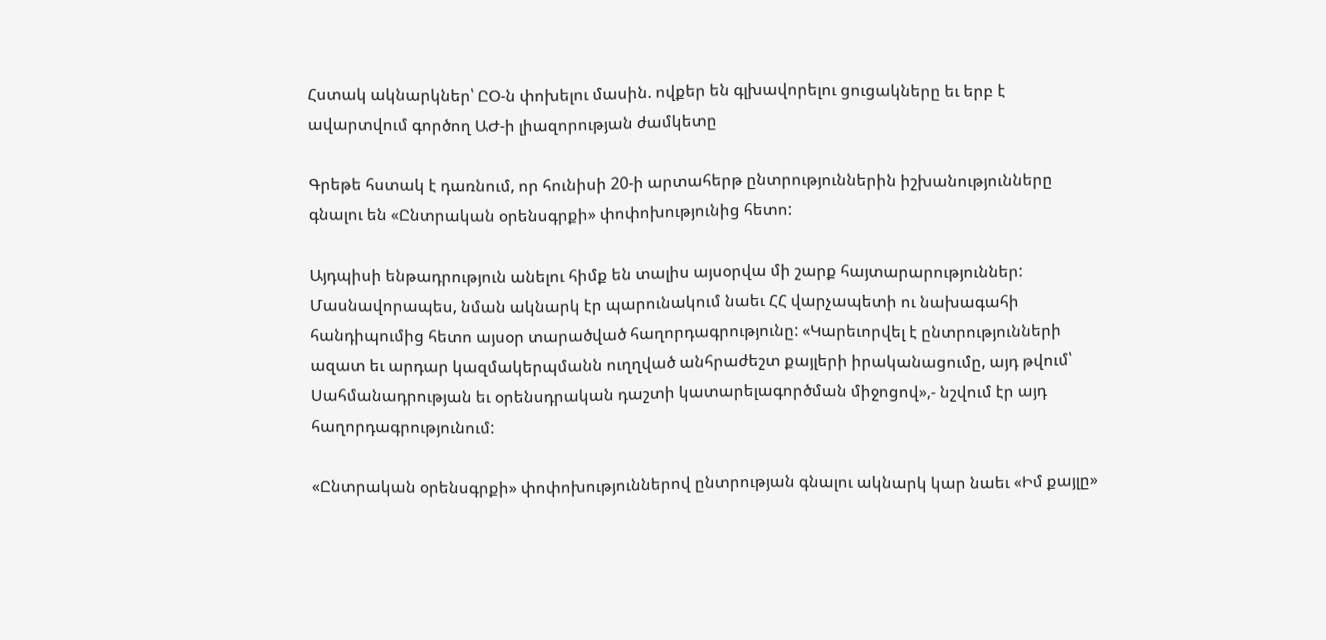Հստակ ակնարկներ՝ ԸՕ-ն փոխելու մասին. ովքեր են գլխավորելու ցուցակները եւ երբ է ավարտվում գործող ԱԺ-ի լիազորության ժամկետը

Գրեթե հստակ է դառնում, որ հունիսի 20-ի արտահերթ ընտրություններին իշխանությունները գնալու են «Ընտրական օրենսգրքի» փոփոխությունից հետո:

Այդպիսի ենթադրություն անելու հիմք են տալիս այսօրվա մի շարք հայտարարություններ: Մասնավորապես, նման ակնարկ էր պարունակում նաեւ ՀՀ վարչապետի ու նախագահի հանդիպումից հետո այսօր տարածված հաղորդագրությունը: «Կարեւորվել է ընտրությունների ազատ եւ արդար կազմակերպմանն ուղղված անհրաժեշտ քայլերի իրականացումը, այդ թվում՝ Սահմանադրության եւ օրենսդրական դաշտի կատարելագործման միջոցով»,- նշվում էր այդ հաղորդագրությունում:

«Ընտրական օրենսգրքի» փոփոխություններով ընտրության գնալու ակնարկ կար նաեւ «Իմ քայլը»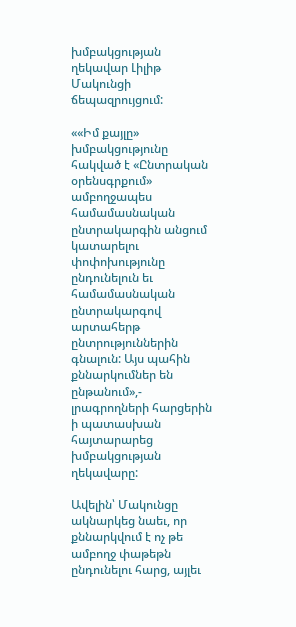խմբակցության ղեկավար Լիլիթ Մակունցի ճեպազրույցում:

««Իմ քայլը» խմբակցությունը հակված է «Ընտրական օրենսգրքում» ամբողջապես համամասնական ընտրակարգին անցում կատարելու փոփոխությունը ընդունելուն եւ համամասնական ընտրակարգով արտահերթ ընտրություններին գնալուն: Այս պահին քննարկումներ են ընթանում»,- լրագրողների հարցերին ի պատասխան հայտարարեց խմբակցության ղեկավարը:

Ավելին՝ Մակունցը ակնարկեց նաեւ, որ քննարկվում է ոչ թե ամբողջ փաթեթն ընդունելու հարց, այլեւ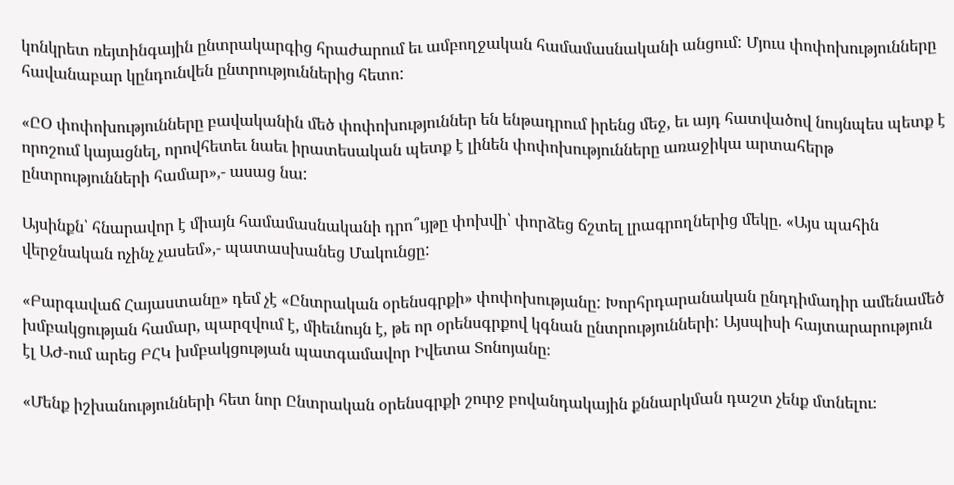կոնկրետ ռեյտինգային ընտրակարգից հրաժարում եւ ամբողջական համամասնականի անցում: Մյուս փոփոխությունները հավանաբար կընդունվեն ընտրություններից հետո:

«ԸՕ փոփոխությունները բավականին մեծ փոփոխություններ են ենթադրում իրենց մեջ, եւ այդ հատվածով նույնպես պետք է որոշում կայացնել, որովհետեւ նաեւ իրատեսական պետք է լինեն փոփոխությունները առաջիկա արտահերթ ընտրությունների համար»,- ասաց նա:

Այսինքն՝ հնարավոր է միայն համամասնականի դրո՞ւյթը փոխվի՝ փորձեց ճշտել լրագրողներից մեկը. «Այս պահին վերջնական ոչինչ չասեմ»,- պատասխանեց Մակունցը:

«Բարգավաճ Հայաստանը» դեմ չէ «Ընտրական օրենսգրքի» փոփոխությանը: Խորհրդարանական ընդդիմադիր ամենամեծ խմբակցության համար, պարզվում է, միեւնույն է, թե որ օրենսգրքով կգնան ընտրությունների: Այսպիսի հայտարարություն էլ ԱԺ-ում արեց ԲՀԿ խմբակցության պատգամավոր Իվետա Տոնոյանը։

«Մենք իշխանությունների հետ նոր Ընտրական օրենսգրքի շուրջ բովանդակային քննարկման դաշտ չենք մտնելու։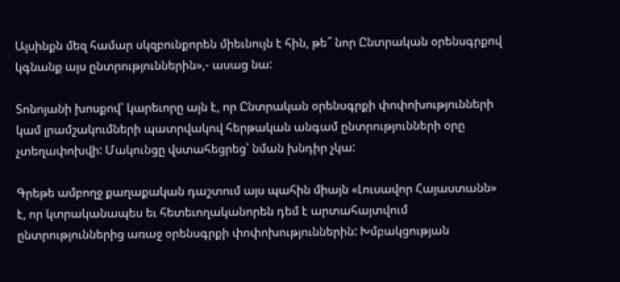Այսինքն մեզ համար սկզբունքորեն միեւնույն է հին, թե՞ նոր Ընտրական օրենսգրքով կգնանք այս ընտրություններին»,- ասաց նա:

Տոնոյանի խոսքով՝ կարեւորը այն է, որ Ընտրական օրենսգրքի փոփոխությունների կամ լրամշակումների պատրվակով հերթական անգամ ընտրությունների օրը չտեղափոխվի: Մակունցը վստահեցրեց՝ նման խնդիր չկա:

Գրեթե ամբողջ քաղաքական դաշտում այս պահին միայն «Լուսավոր Հայաստանն» է, որ կտրականապես եւ հետեւողականորեն դեմ է արտահայտվում ընտրություններից առաջ օրենսգրքի փոփոխություններին: Խմբակցության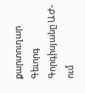քարտուղար Գեւորգ Գորգիսյանը ԱԺ-ում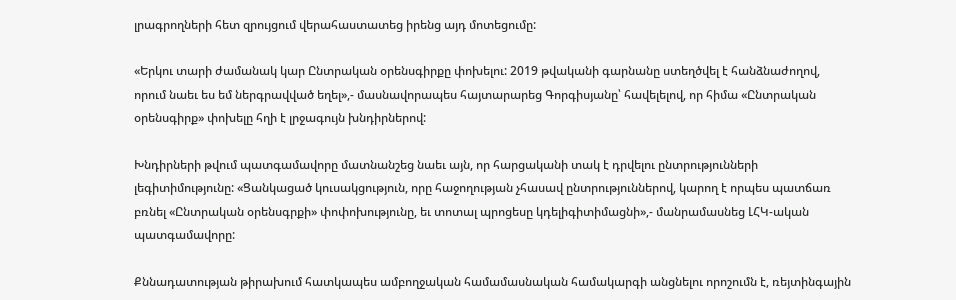լրագրողների հետ զրույցում վերահաստատեց իրենց այդ մոտեցումը:

«Երկու տարի ժամանակ կար Ընտրական օրենսգիրքը փոխելու: 2019 թվականի գարնանը ստեղծվել է հանձնաժողով, որում նաեւ ես եմ ներգրավված եղել»,- մասնավորապես հայտարարեց Գորգիսյանը՝ հավելելով, որ հիմա «Ընտրական օրենսգիրք» փոխելը հղի է լրջագույն խնդիրներով:

Խնդիրների թվում պատգամավորը մատնանշեց նաեւ այն, որ հարցականի տակ է դրվելու ընտրությունների լեգիտիմությունը: «Ցանկացած կուսակցություն, որը հաջողության չհասավ ընտրություններով, կարող է որպես պատճառ բռնել «Ընտրական օրենսգրքի» փոփոխությունը, եւ տոտալ պրոցեսը կդելիգիտիմացնի»,- մանրամասնեց ԼՀԿ-ական պատգամավորը:

Քննադատության թիրախում հատկապես ամբողջական համամասնական համակարգի անցնելու որոշումն է, ռեյտինգային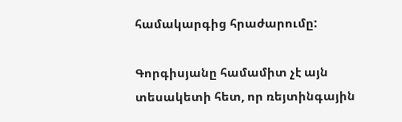համակարգից հրաժարումը:

Գորգիսյանը համամիտ չէ այն տեսակետի հետ, որ ռեյտինգային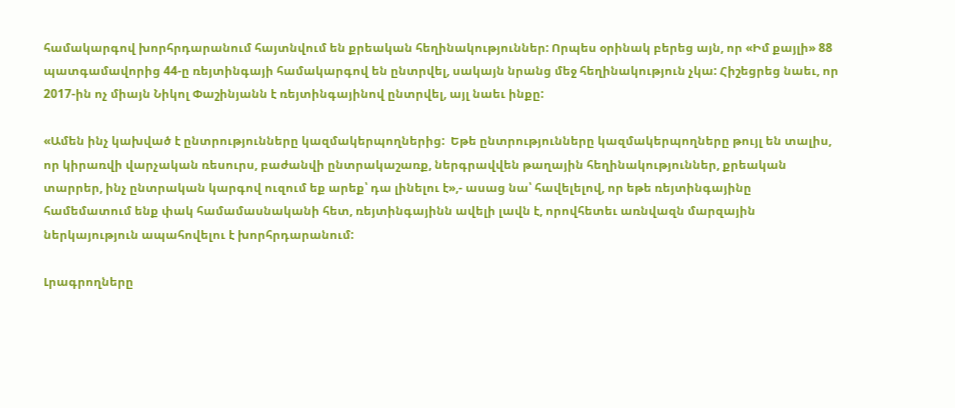համակարգով խորհրդարանում հայտնվում են քրեական հեղինակություններ: Որպես օրինակ բերեց այն, որ «Իմ քայլի» 88 պատգամավորից 44-ը ռեյտինգայի համակարգով են ընտրվել, սակայն նրանց մեջ հեղինակություն չկա: Հիշեցրեց նաեւ, որ 2017-ին ոչ միայն Նիկոլ Փաշինյանն է ռեյտինգայինով ընտրվել, այլ նաեւ ինքը:

«Ամեն ինչ կախված է ընտրությունները կազմակերպողներից:  Եթե ընտրությունները կազմակերպողները թույլ են տալիս, որ կիրառվի վարչական ռեսուրս, բաժանվի ընտրակաշառք, ներգրավվեն թաղային հեղինակություններ, քրեական տարրեր, ինչ ընտրական կարգով ուզում եք արեք՝ դա լինելու է»,- ասաց նա՝ հավելելով, որ եթե ռեյտինգայինը համեմատում ենք փակ համամասնականի հետ, ռեյտինգայինն ավելի լավն է, որովհետեւ առնվազն մարզային ներկայություն ապահովելու է խորհրդարանում:

Լրագրողները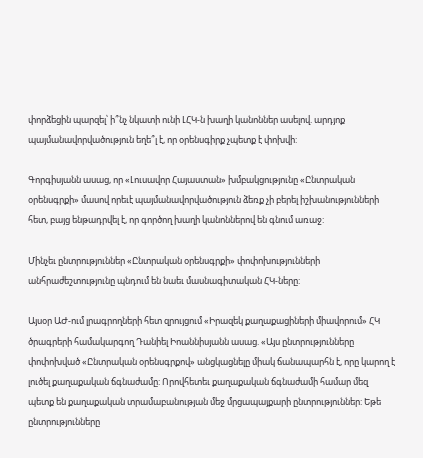փորձեցին պարզել՝ ի՞նչ նկատի ունի ԼՀԿ-ն խաղի կանոններ ասելով. արդյոք պայմանավորվածություն եղե՞լ է, որ օրենսգիրք չպետք է փոխվի:

Գորգիսյանն ասաց, որ «Լուսավոր Հայաստան» խմբակցությունը «Ընտրական օրենսգրքի» մասով որեւէ պայմանավորվածություն ձեռք չի բերել իշխանությունների հետ, բայց ենթադրվել է, որ գործող խաղի կանոններով են գնում առաջ:

Մինչեւ ընտրություններ «Ընտրական օրենսգրքի» փոփոխությունների անհրաժեշտությունը պնդում են նաեւ մասնագիտական ՀԿ-ները:

Այսօր ԱԺ-ում լրագրողների հետ զրույցում «Իրազեկ քաղաքացիների միավորում» ՀԿ ծրագրերի համակարգող Դանիել Իոաննիսյանն ասաց. «Այս ընտրությունները փոփոխված «Ընտրական օրենսգրքով» անցկացնելը միակ ճանապարհն է, որը կարող է լուծել քաղաքական ճգնաժամը: Որովհետեւ քաղաքական ճգնաժամի համար մեզ պետք են քաղաքական տրամաբանության մեջ մրցապայքարի ընտրություններ: Եթե ընտրությունները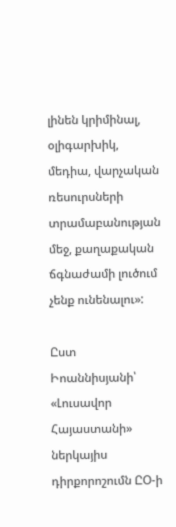լինեն կրիմինալ, օլիգարխիկ, մեդիա, վարչական ռեսուրսների տրամաբանության մեջ, քաղաքական ճգնաժամի լուծում չենք ունենալու»:

Ըստ Իոաննիսյանի՝ «Լուսավոր Հայաստանի» ներկայիս դիրքորոշումն ԸՕ-ի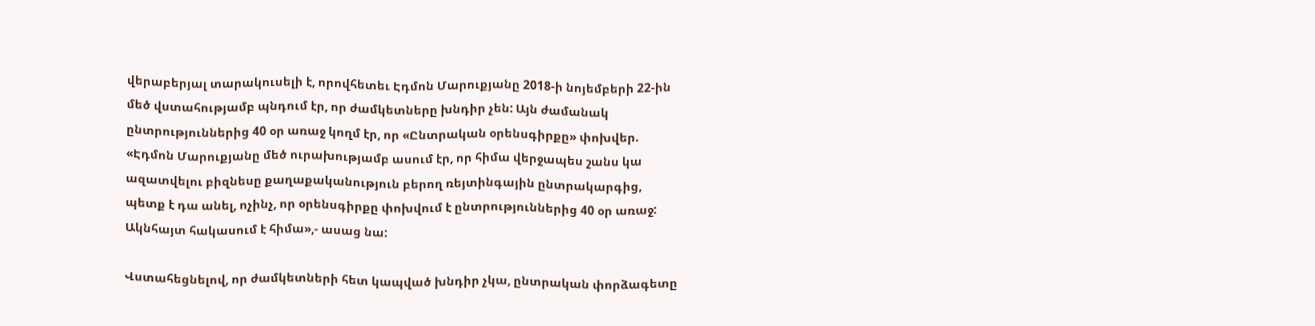վերաբերյալ տարակուսելի է, որովհետեւ Էդմոն Մարուքյանը 2018-ի նոյեմբերի 22-ին մեծ վստահությամբ պնդում էր, որ ժամկետները խնդիր չեն: Այն ժամանակ ընտրություններից 40 օր առաջ կողմ էր, որ «Ընտրական օրենսգիրքը» փոխվեր. «Էդմոն Մարուքյանը մեծ ուրախությամբ ասում էր, որ հիմա վերջապես շանս կա ազատվելու բիզնեսը քաղաքականություն բերող ռեյտինգային ընտրակարգից, պետք է դա անել, ոչինչ, որ օրենսգիրքը փոխվում է ընտրություններից 40 օր առաջ: Ակնհայտ հակասում է հիմա»,- ասաց նա:

Վստահեցնելով, որ ժամկետների հետ կապված խնդիր չկա, ընտրական փորձագետը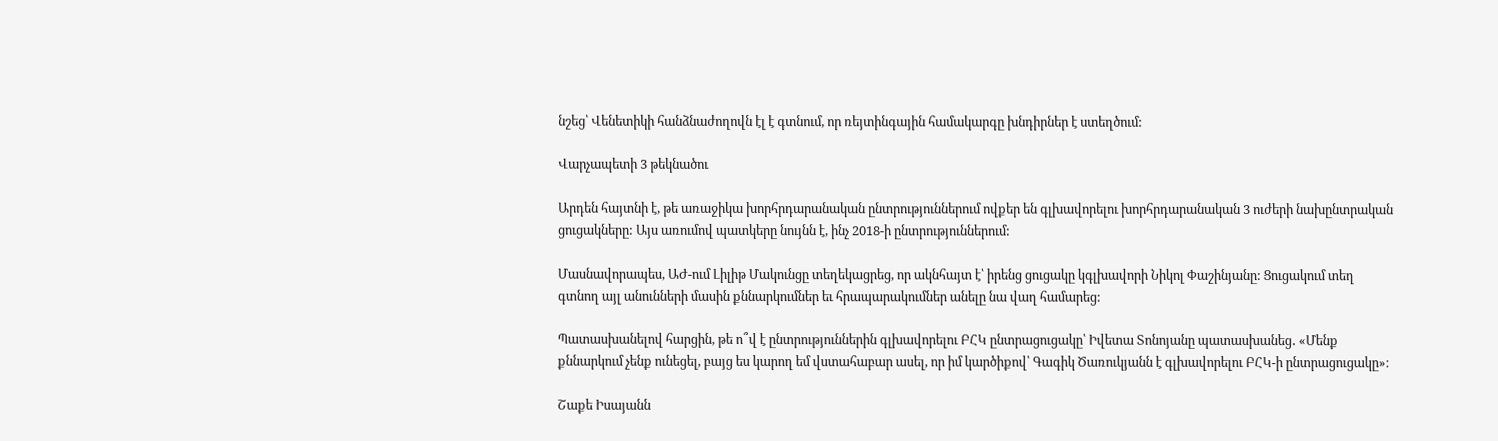նշեց՝ Վենետիկի հանձնաժողովն էլ է գտնում, որ ռեյտինգային համակարգը խնդիրներ է ստեղծում:

Վարչապետի 3 թեկնածու

Արդեն հայտնի է, թե առաջիկա խորհրդարանական ընտրություններում ովքեր են գլխավորելու խորհրդարանական 3 ուժերի նախընտրական ցուցակները: Այս առումով պատկերը նույնն է, ինչ 2018-ի ընտրություններում:

Մասնավորապես, ԱԺ-ում Լիլիթ Մակունցը տեղեկացրեց, որ ակնհայտ է՝ իրենց ցուցակը կգլխավորի Նիկոլ Փաշինյանը: Ցուցակում տեղ գտնող այլ անունների մասին քննարկումներ եւ հրապարակումներ անելը նա վաղ համարեց:

Պատասխանելով հարցին, թե ո՞վ է ընտրություններին գլխավորելու ԲՀԿ ընտրացուցակը՝ Իվետա Տոնոյանը պատասխանեց․ «Մենք քննարկում չենք ունեցել, բայց ես կարող եմ վստահաբար ասել, որ իմ կարծիքով՝ Գագիկ Ծառուկյանն է գլխավորելու ԲՀԿ-ի ընտրացուցակը»։

Շաքե Իսայանն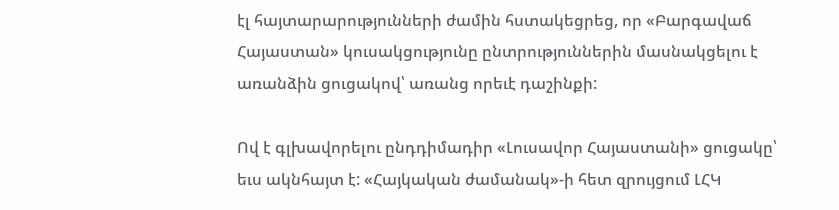էլ հայտարարությունների ժամին հստակեցրեց, որ «Բարգավաճ Հայաստան» կուսակցությունը ընտրություններին մասնակցելու է առանձին ցուցակով՝ առանց որեւէ դաշինքի:

Ով է գլխավորելու ընդդիմադիր «Լուսավոր Հայաստանի» ցուցակը՝ եւս ակնհայտ է: «Հայկական ժամանակ»-ի հետ զրույցում ԼՀԿ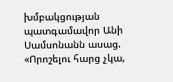խմբակցության պատգամավոր Անի Սամսոնանն ասաց. «Որոշելու հարց չկա,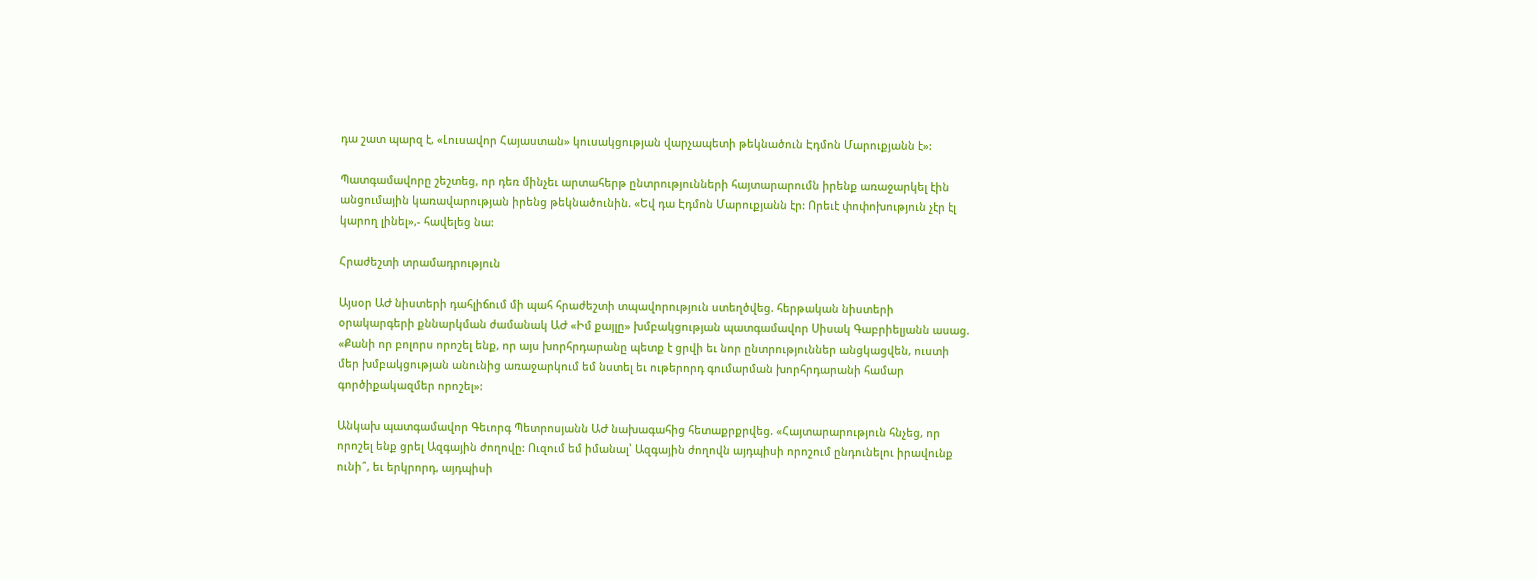դա շատ պարզ է, «Լուսավոր Հայաստան» կուսակցության վարչապետի թեկնածուն Էդմոն Մարուքյանն է»:

Պատգամավորը շեշտեց, որ դեռ մինչեւ արտահերթ ընտրությունների հայտարարումն իրենք առաջարկել էին անցումային կառավարության իրենց թեկնածունին. «Եվ դա Էդմոն Մարուքյանն էր: Որեւէ փոփոխություն չէր էլ կարող լինել»,- հավելեց նա:

Հրաժեշտի տրամադրություն

Այսօր ԱԺ նիստերի դահլիճում մի պահ հրաժեշտի տպավորություն ստեղծվեց. հերթական նիստերի օրակարգերի քննարկման ժամանակ ԱԺ «Իմ քայլը» խմբակցության պատգամավոր Սիսակ Գաբրիելյանն ասաց. «Քանի որ բոլորս որոշել ենք, որ այս խորհրդարանը պետք է ցրվի եւ նոր ընտրություններ անցկացվեն, ուստի մեր խմբակցության անունից առաջարկում եմ նստել եւ ութերորդ գումարման խորհրդարանի համար գործիքակազմեր որոշել»:

Անկախ պատգամավոր Գեւորգ Պետրոսյանն ԱԺ նախագահից հետաքրքրվեց. «Հայտարարություն հնչեց, որ որոշել ենք ցրել Ազգային ժողովը: Ուզում եմ իմանալ՝ Ազգային ժողովն այդպիսի որոշում ընդունելու իրավունք ունի՞, եւ երկրորդ, այդպիսի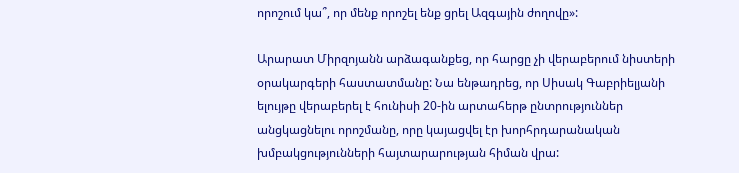որոշում կա՞, որ մենք որոշել ենք ցրել Ազգային ժողովը»:

Արարատ Միրզոյանն արձագանքեց, որ հարցը չի վերաբերում նիստերի օրակարգերի հաստատմանը: Նա ենթադրեց, որ Սիսակ Գաբրիելյանի ելույթը վերաբերել է հունիսի 20-ին արտահերթ ընտրություններ անցկացնելու որոշմանը, որը կայացվել էր խորհրդարանական խմբակցությունների հայտարարության հիման վրա: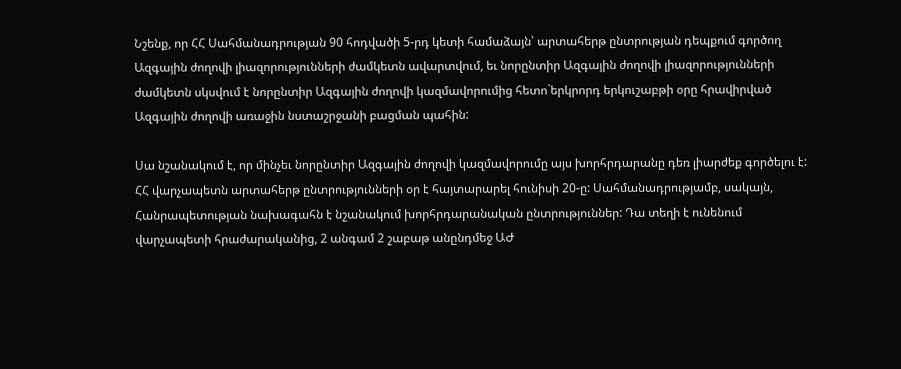Նշենք, որ ՀՀ Սահմանադրության 90 հոդվածի 5-րդ կետի համաձայն՝ արտահերթ ընտրության դեպքում գործող Ազգային ժողովի լիազորությունների ժամկետն ավարտվում, եւ նորընտիր Ազգային ժողովի լիազորությունների ժամկետն սկսվում է նորընտիր Ազգային ժողովի կազմավորումից հետո`երկրորդ երկուշաբթի օրը հրավիրված Ազգային ժողովի առաջին նստաշրջանի բացման պահին:

Սա նշանակում է, որ մինչեւ նորընտիր Ազգային ժողովի կազմավորումը այս խորհրդարանը դեռ լիարժեք գործելու է: ՀՀ վարչապետն արտահերթ ընտրությունների օր է հայտարարել հունիսի 20-ը: Սահմանադրությամբ, սակայն, Հանրապետության նախագահն է նշանակում խորհրդարանական ընտրություններ: Դա տեղի է ունենում վարչապետի հրաժարականից, 2 անգամ 2 շաբաթ անընդմեջ ԱԺ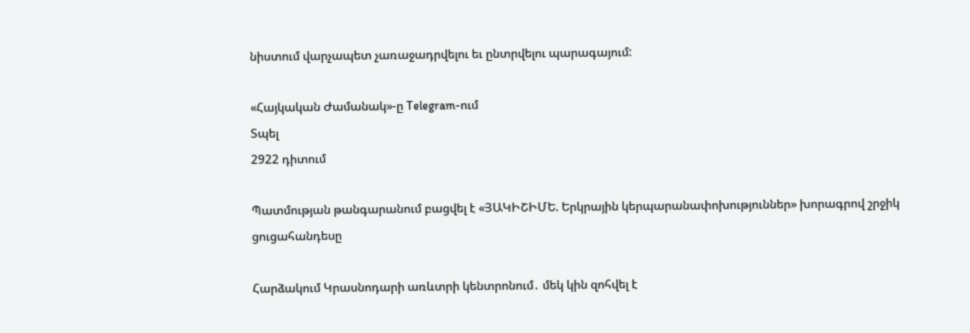նիստում վարչապետ չառաջադրվելու եւ ընտրվելու պարագայում:

«Հայկական Ժամանակ»-ը Telegram-ում
Տպել
2922 դիտում

Պատմության թանգարանում բացվել է «ՅԱԿԻՇԻՄԵ. Երկրային կերպարանափոխություններ» խորագրով շրջիկ ցուցահանդեսը

Հարձակում Կրասնոդարի առևտրի կենտրոնում․ մեկ կին զոհվել է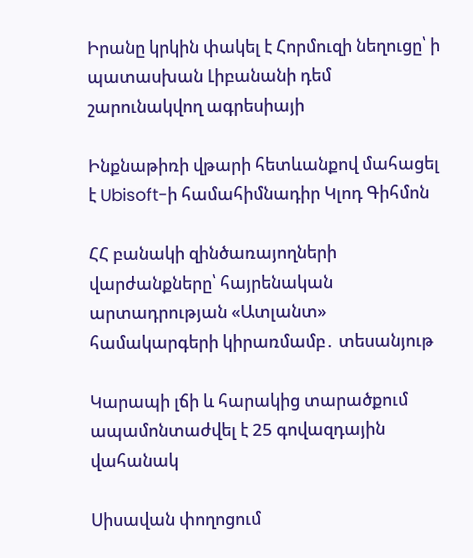Իրանը կրկին փակել է Հորմուզի նեղուցը՝ ի պատասխան Լիբանանի դեմ շարունակվող ագրեսիայի

Ինքնաթիռի վթարի հետևանքով մահացել է Ubisoft-ի համահիմնադիր Կլոդ Գիհմոն

ՀՀ բանակի զինծառայողների վարժանքները՝ հայրենական արտադրության «Ատլանտ» համակարգերի կիրառմամբ․ տեսանյութ

Կարապի լճի և հարակից տարածքում ապամոնտաժվել է 25 գովազդային վահանակ

Սիսավան փողոցում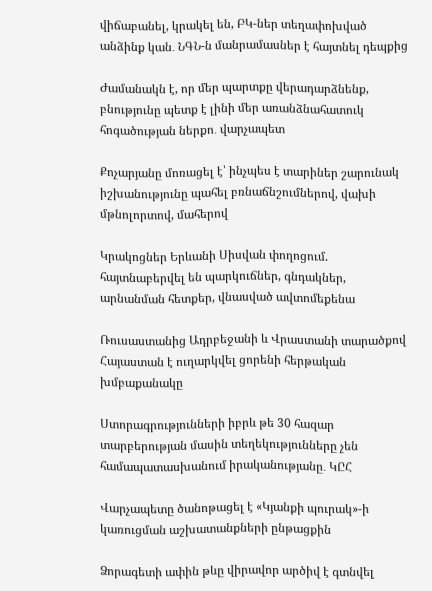վիճաբանել, կրակել են, ԲԿ-ներ տեղափոխված անձինք կան․ ՆԳՆ-ն մանրամասներ է հայտնել դեպքից

Ժամանակն է, որ մեր պարտքը վերադարձնենք, բնությունը պետք է լինի մեր առանձնահատուկ հոգածության ներքո․ վարչապետ

Քոչարյանը մոռացել է՝ ինչպես է տարիներ շարունակ իշխանությունը պահել բռնաճնշումներով, վախի մթնոլորտով, մահերով

Կրակոցներ Երևանի Սիսվան փողոցում. հայտնաբերվել են պարկուճներ, գնդակներ, արնանման հետքեր, վնասված ավտոմեքենա

Ռուսաստանից Ադրբեջանի և Վրաստանի տարածքով Հայաստան է ուղարկվել ցորենի հերթական խմբաքանակը

Ստորագրությունների իբրև թե 30 հազար տարբերության մասին տեղեկությունները չեն համապատասխանում իրականությանը․ ԿԸՀ

Վարչապետը ծանոթացել է «Կյանքի պուրակ»-ի կառուցման աշխատանքների ընթացքին

Ձորագետի ափին թևը վիրավոր արծիվ է գտնվել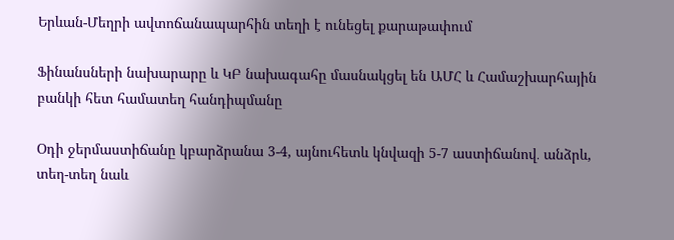Երևան-Մեղրի ավտոճանապարհին տեղի է ունեցել քարաթափում

Ֆինանսների նախարարը և ԿԲ նախագահը մասնակցել են ԱՄՀ և Համաշխարհային բանկի հետ համատեղ հանդիպմանը

Օդի ջերմաստիճանը կբարձրանա 3-4, այնուհետև կնվազի 5-7 աստիճանով․ անձրև, տեղ-տեղ նաև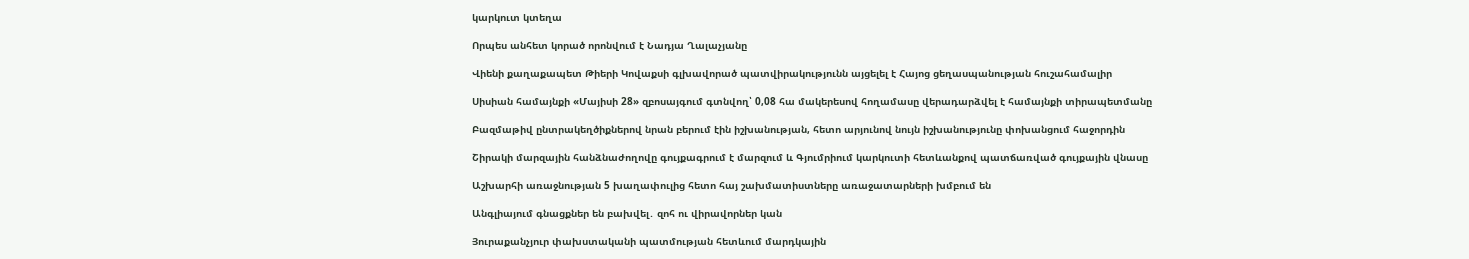կարկուտ կտեղա

Որպես անհետ կորած որոնվում է Նադյա Ղալաչյանը

Վիենի քաղաքապետ Թիերի Կովաքսի գլխավորած պատվիրակությունն այցելել է Հայոց ցեղասպանության հուշահամալիր

Սիսիան համայնքի «Մայիսի 28» զբոսայգում գտնվող՝ 0,08 հա մակերեսով հողամասը վերադարձվել է համայնքի տիրապետմանը

Բազմաթիվ ընտրակեղծիքներով նրան բերում էին իշխանության, հետո արյունով նույն իշխանությունը փոխանցում հաջորդին

Շիրակի մարզային հանձնաժողովը գույքագրում է մարզում և Գյումրիում կարկուտի հետևանքով պատճառված գույքային վնասը

Աշխարհի առաջնության 5 խաղափուլից հետո հայ շախմատիստները առաջատարների խմբում են

Անգլիայում գնացքներ են բախվել․ զոհ ու վիրավորներ կան

Յուրաքանչյուր փախստականի պատմության հետևում մարդկային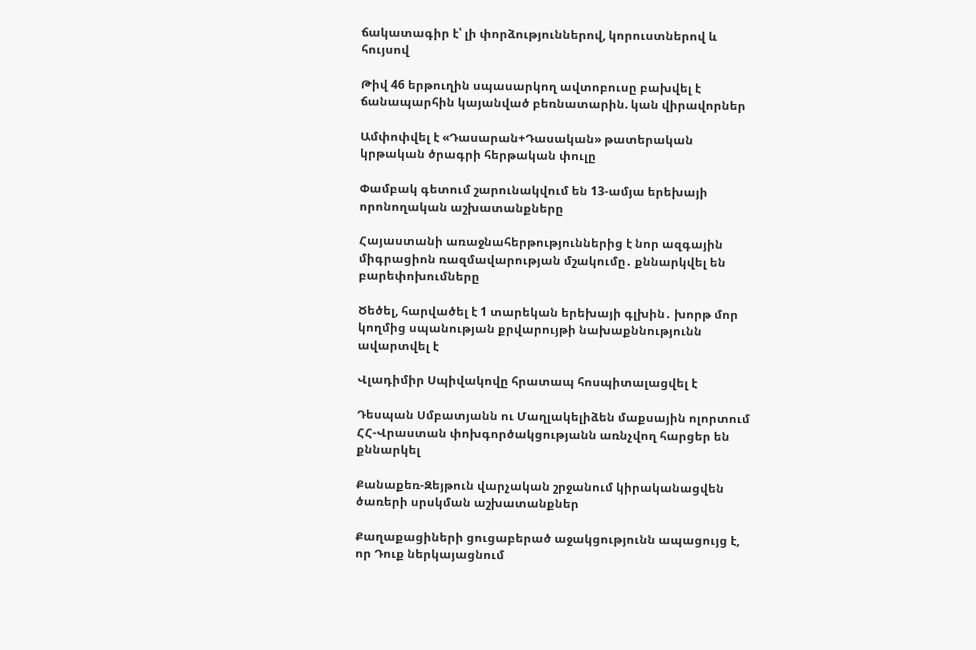ճակատագիր է՝ լի փորձություններով, կորուստներով և հույսով

Թիվ 46 երթուղին սպասարկող ավտոբուսը բախվել է ճանապարհին կայանված բեռնատարին. կան վիրավորներ

Ամփոփվել է «Դասարան+Դասական» թատերական կրթական ծրագրի հերթական փուլը

Փամբակ գետում շարունակվում են 13-ամյա երեխայի որոնողական աշխատանքները

Հայաստանի առաջնահերթություններից է նոր ազգային միգրացիոն ռազմավարության մշակումը․ քննարկվել են բարեփոխումները

Ծեծել, հարվածել է 1 տարեկան երեխայի գլխին․ խորթ մոր կողմից սպանության քրվարույթի նախաքննությունն ավարտվել է

Վլադիմիր Սպիվակովը հրատապ հոսպիտալացվել է

Դեսպան Սմբատյանն ու Մաղլակելիձեն մաքսային ոլորտում ՀՀ-Վրաստան փոխգործակցությանն առնչվող հարցեր են քննարկել

Քանաքեռ-Զեյթուն վարչական շրջանում կիրականացվեն ծառերի սրսկման աշխատանքներ

Քաղաքացիների ցուցաբերած աջակցությունն ապացույց է, որ Դուք ներկայացնում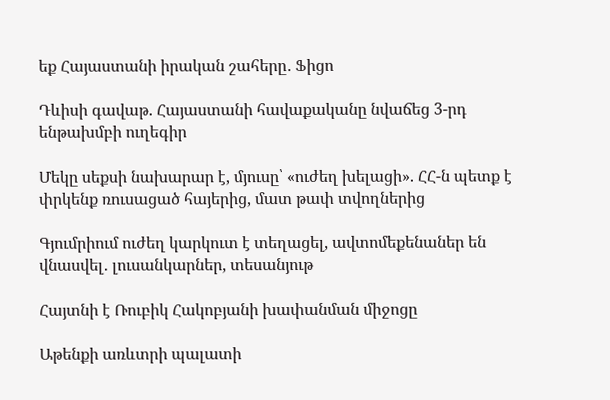եք Հայաստանի իրական շահերը․ Ֆիցո

Դևիսի գավաթ. Հայաստանի հավաքականը նվաճեց 3-րդ ենթախմբի ուղեգիր

Մեկը սեքսի նախարար է, մյուսը՝ «ուժեղ խելացի». ՀՀ-ն պետք է փրկենք ռուսացած հայերից, մատ թափ տվողներից

Գյումրիում ուժեղ կարկուտ է տեղացել, ավտոմեքենաներ են վնասվել․ լուսանկարներ, տեսանյութ

Հայտնի է Ռուբիկ Հակոբյանի խափանման միջոցը

Աթենքի առևտրի պալատի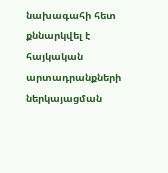նախագահի հետ քննարկվել է հայկական արտադրանքների ներկայացման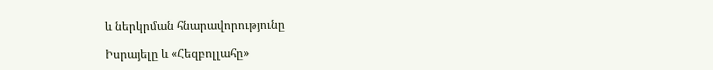և ներկրման հնարավորությունը

Իսրայելը և «Հեզբոլլահը»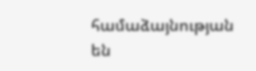համաձայնության են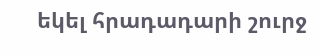եկել հրադադարի շուրջ